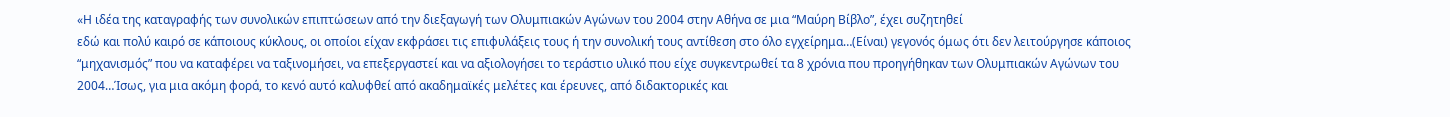«Η ιδέα της καταγραφής των συνολικών επιπτώσεων από την διεξαγωγή των Ολυμπιακών Αγώνων του 2004 στην Αθήνα σε μια “Μαύρη Βίβλο”, έχει συζητηθεί
εδώ και πολύ καιρό σε κάποιους κύκλους, οι οποίοι είχαν εκφράσει τις επιφυλάξεις τους ή την συνολική τους αντίθεση στο όλο εγχείρημα…(Είναι) γεγονός όμως ότι δεν λειτούργησε κάποιος “μηχανισμός” που να καταφέρει να ταξινομήσει, να επεξεργαστεί και να αξιολογήσει το τεράστιο υλικό που είχε συγκεντρωθεί τα 8 χρόνια που προηγήθηκαν των Ολυμπιακών Αγώνων του 2004…Ίσως, για μια ακόμη φορά, το κενό αυτό καλυφθεί από ακαδημαϊκές μελέτες και έρευνες, από διδακτορικές και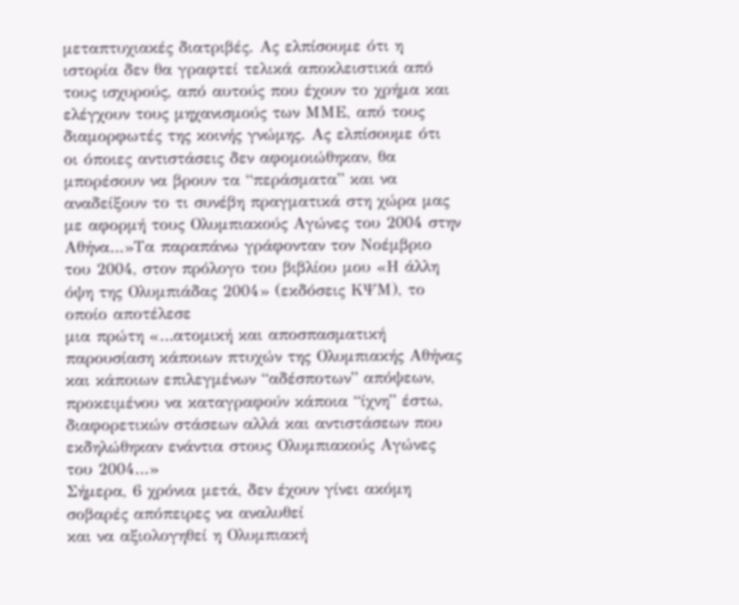μεταπτυχιακές διατριβές. Ας ελπίσουμε ότι η ιστορία δεν θα γραφτεί τελικά αποκλειστικά από τους ισχυρούς, από αυτούς που έχουν το χρήμα και ελέγχουν τους μηχανισμούς των ΜΜΕ, από τους διαμορφωτές της κοινής γνώμης. Ας ελπίσουμε ότι οι όποιες αντιστάσεις δεν αφομοιώθηκαν, θα μπορέσουν να βρουν τα “περάσματα” και να αναδείξουν το τι συνέβη πραγματικά στη χώρα μας με αφορμή τους Ολυμπιακούς Αγώνες του 2004 στην Αθήνα…»Τα παραπάνω γράφονταν τον Νοέμβριο του 2004, στον πρόλογο του βιβλίου μου «Η άλλη όψη της Ολυμπιάδας 2004» (εκδόσεις ΚΨΜ), το οποίο αποτέλεσε
μια πρώτη «…ατομική και αποσπασματική παρουσίαση κάποιων πτυχών της Ολυμπιακής Αθήνας και κάποιων επιλεγμένων “αδέσποτων” απόψεων, προκειμένου να καταγραφούν κάποια “ίχνη” έστω, διαφορετικών στάσεων αλλά και αντιστάσεων που εκδηλώθηκαν ενάντια στους Ολυμπιακούς Αγώνες του 2004…»
Σήμερα, 6 χρόνια μετά, δεν έχουν γίνει ακόμη σοβαρές απόπειρες να αναλυθεί
και να αξιολογηθεί η Ολυμπιακή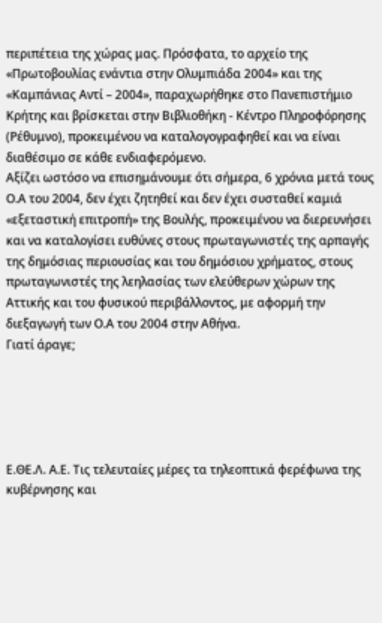περιπέτεια της χώρας μας. Πρόσφατα, το αρχείο της «Πρωτοβουλίας ενάντια στην Ολυμπιάδα 2004» και της «Καμπάνιας Αντί – 2004», παραχωρήθηκε στο Πανεπιστήμιο Κρήτης και βρίσκεται στην Βιβλιοθήκη - Κέντρο Πληροφόρησης (Ρέθυμνο), προκειμένου να καταλογογραφηθεί και να είναι διαθέσιμο σε κάθε ενδιαφερόμενο.
Αξίζει ωστόσο να επισημάνουμε ότι σήμερα, 6 χρόνια μετά τους Ο.Α του 2004, δεν έχει ζητηθεί και δεν έχει συσταθεί καμιά «εξεταστική επιτροπή» της Βουλής, προκειμένου να διερευνήσει και να καταλογίσει ευθύνες στους πρωταγωνιστές της αρπαγής της δημόσιας περιουσίας και του δημόσιου χρήματος, στους πρωταγωνιστές της λεηλασίας των ελεύθερων χώρων της Αττικής και του φυσικού περιβάλλοντος, με αφορμή την διεξαγωγή των Ο.Α του 2004 στην Αθήνα.
Γιατί άραγε;





Ε.ΘΕ.Λ. Α.Ε. Τις τελευταίες μέρες τα τηλεοπτικά φερέφωνα της κυβέρνησης και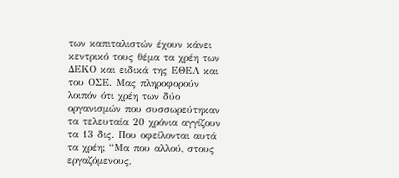των καπιταλιστών έχουν κάνει κεντρικό τους θέμα τα χρέη των ΔΕΚΟ και ειδικά της ΕΘΕΛ και του ΟΣΕ. Μας πληροφορούν λοιπόν ότι χρέη των δύο οργανισμών που συσσωρεύτηκαν τα τελευταία 20 χρόνια αγγίζουν τα 13 δις. Που οφείλονται αυτά τα χρέη; “Μα που αλλού, στους εργαζόμενους,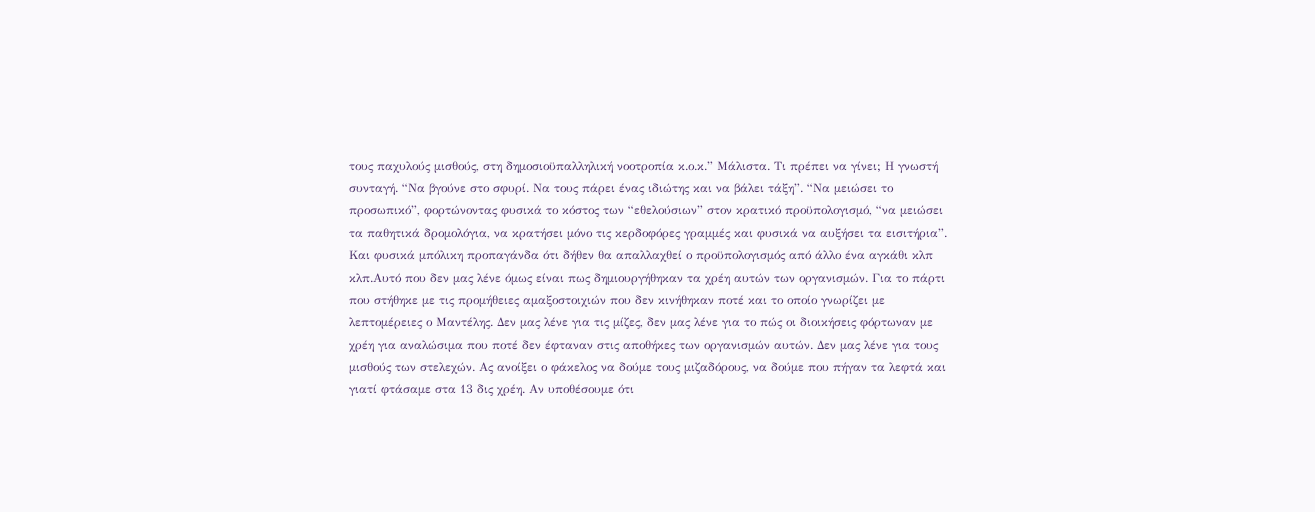τους παχυλούς μισθούς, στη δημοσιοϋπαλληλική νοοτροπία κ.ο.κ.” Μάλιστα. Τι πρέπει να γίνει; Η γνωστή συνταγή. “Να βγούνε στο σφυρί. Να τους πάρει ένας ιδιώτης και να βάλει τάξη”. “Να μειώσει το προσωπικό”, φορτώνοντας φυσικά το κόστος των “εθελούσιων” στον κρατικό προϋπολογισμό, “να μειώσει τα παθητικά δρομολόγια, να κρατήσει μόνο τις κερδοφόρες γραμμές και φυσικά να αυξήσει τα εισιτήρια”. Και φυσικά μπόλικη προπαγάνδα ότι δήθεν θα απαλλαχθεί ο προϋπολογισμός από άλλο ένα αγκάθι κλπ κλπ.Αυτό που δεν μας λένε όμως είναι πως δημιουργήθηκαν τα χρέη αυτών των οργανισμών. Για το πάρτι που στήθηκε με τις προμήθειες αμαξοστοιχιών που δεν κινήθηκαν ποτέ και το οποίο γνωρίζει με λεπτομέρειες ο Μαντέλης. Δεν μας λένε για τις μίζες, δεν μας λένε για το πώς οι διοικήσεις φόρτωναν με χρέη για αναλώσιμα που ποτέ δεν έφταναν στις αποθήκες των οργανισμών αυτών. Δεν μας λένε για τους μισθούς των στελεχών. Ας ανοίξει ο φάκελος να δούμε τους μιζαδόρους, να δούμε που πήγαν τα λεφτά και γιατί φτάσαμε στα 13 δις χρέη. Αν υποθέσουμε ότι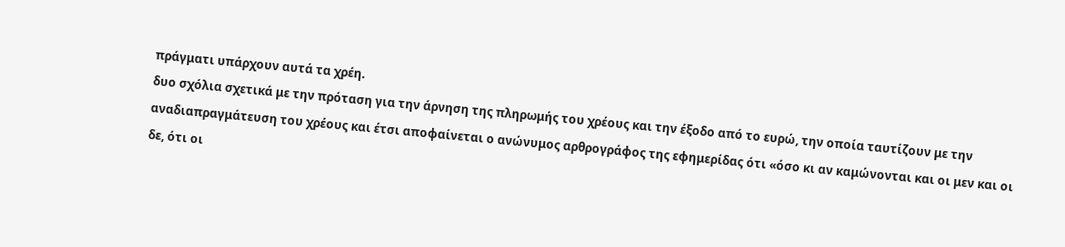πράγματι υπάρχουν αυτά τα χρέη.
δυο σχόλια σχετικά με την πρόταση για την άρνηση της πληρωμής του χρέους και την έξοδο από το ευρώ, την οποία ταυτίζουν με την αναδιαπραγμάτευση του χρέους και έτσι αποφαίνεται ο ανώνυμος αρθρογράφος της εφημερίδας ότι «όσο κι αν καμώνονται και οι μεν και οι δε, ότι οι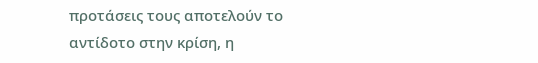προτάσεις τους αποτελούν το αντίδοτο στην κρίση, η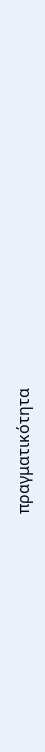πραγματικότητα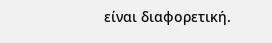είναι διαφορετική.